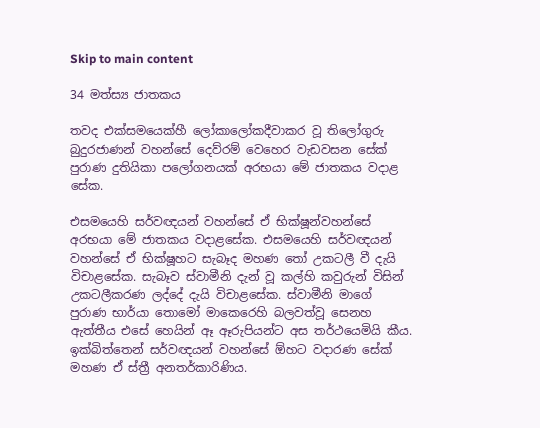Skip to main content

34 මත්ස්‍ය ජාතකය

තවද එක්සමයෙක්හී ලෝකාලෝකදීවාකර වූ තිලෝගුරු බුදුරජාණන් වහන්සේ දෙව්රම් වෙහෙර වැඩවසන සේක් පුරාණ දුතියිකා පලෝගනයක් අරභයා මේ ජාතකය වදාළ සේක.

එසමයෙහි සර්වඥයන් වහන්සේ ඒ භික්ෂූන්වහන්සේ අරභයා මේ ජාතකය වදාළසේක. එසමයෙහි සර්වඥයන් වහන්සේ ඒ භික්ෂූහට සැබෑද මහණ තෝ උකටලී වී දැයි විචාළසේක. සැබෑව ස්වාමීනි දැන් වූ කල්හි කවුරුන් විසින් උකටලීකරණ ලද්දේ දැයි විචාළසේක. ස්වාමීනි මාගේ පුරාණ භාර්යා තොමෝ මාකෙරෙහි බලවත්වූ සෙනහ ඇත්තීය එසේ හෙයින් ඈ ඈරුපියන්ට අස තර්ථයෙමියි කීය. ඉක්බිත්තෙන් සර්වඥයන් වහන්සේ ඕහට වදාරණ සේක් මහණ ඒ ස්ත්‍රී අනතර්කාරිණිය.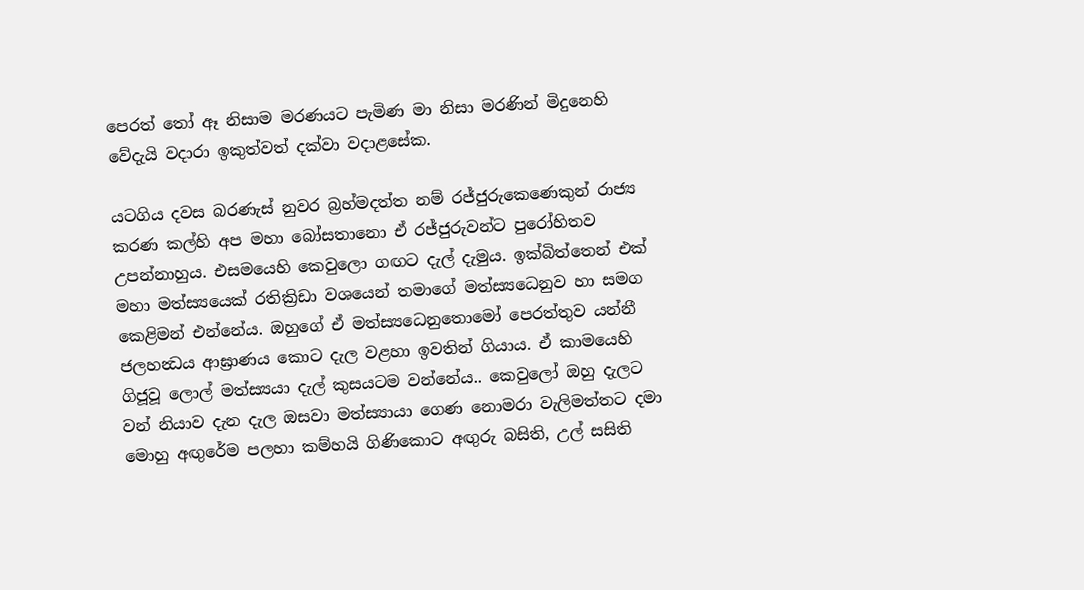පෙරත් තෝ ඈ නිසාම මරණයට පැමිණ මා නිසා මරණින් මිදුනෙහි වේදැයි වදාරා ඉකුත්වත් දක්වා වදාළසේක.

යටගිය දවස බරණැස් නුවර බ්‍රහ්මදත්ත නම් රජ්ජුරුකෙණෙකුන් රාජ්‍ය කරණ කල්හි අප මහා බෝසතානො ඒ රජ්ජුරුවන්ට පුරෝහිතව උපන්නාහුය. එසමයෙහි කෙවුලො ගඟට දැල් දැමුය. ඉක්බිත්තෙන් එක් මහා මත්ස්‍යයෙක් රතික්‍රිඩා වශයෙන් තමාගේ මත්ස්‍යධෙනුව හා සමග කෙළිමන් එන්නේය. ඔහුගේ ඒ මත්ස්‍යධෙනුතොමෝ පෙරත්තුව යන්නී ජලහන්‍ධය ආඝ්‍රාණය කොට දැල වළහා ඉවතින් ගියාය. ඒ කාමයෙහි ගිජූවූ ලොල් මත්ස්‍යයා දැල් කුසයටම වන්නේය.. කෙවුලෝ ඔහු දැලට වන් නියාව දැන දැල ඔසවා මත්ස්‍යායා ගෙණ නොමරා වැලිමත්තට දමා මොහු අඟුරේම පලහා කම්හයි ගිණිකොට අඟුරු බසිති, උල් සසිති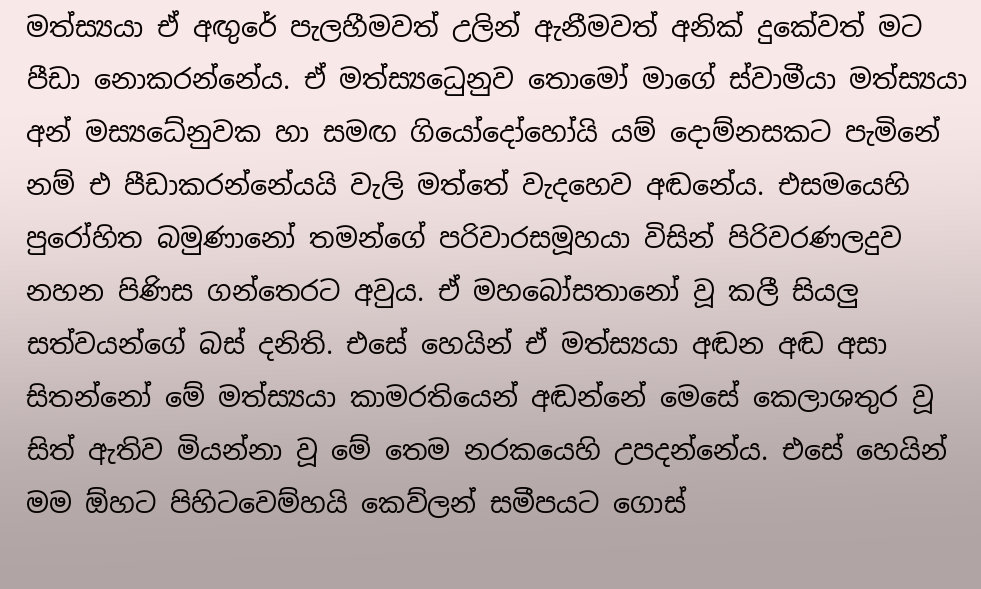මත්ස්‍යයා ඒ අඟුරේ පැලහීමවත් උලින් ඇනීමවත් අනික් දුකේවත් මට පීඩා නොකරන්නේය. ඒ මත්ස්‍යධෙුනුව තොමෝ මාගේ ස්වාමීයා මත්ස්‍යයා අන් මස්‍යධේනුවක හා සමඟ ගියෝදෝහෝයි යම් දොම්නසකට පැමිනේ නම් එ පීඩාකරන්නේයයි වැලි මත්තේ වැදහෙව අඬනේය. එසමයෙහි පුරෝහිත බමුණානෝ තමන්ගේ පරිවාරසමූහයා විසින් පිරිවරණලදුව නහන පිණිස ගන්තෙරට අවුය. ඒ මහබෝසතානෝ වූ කලී සියලු සත්වයන්ගේ බස් දනිති. එසේ හෙයින් ඒ මත්ස්‍යයා අඬන අඬ අසා සිතන්නෝ මේ මත්ස්‍යයා කාමරතියෙන් අඬන්නේ මෙසේ කෙලාශතුර වූ සිත් ඇතිව මියන්නා වූ මේ තෙම නරකයෙහි උපදන්නේය. එසේ හෙයින් මම ඕහට පිහිටවෙම්හයි කෙව්ලන් සමීපයට ගොස්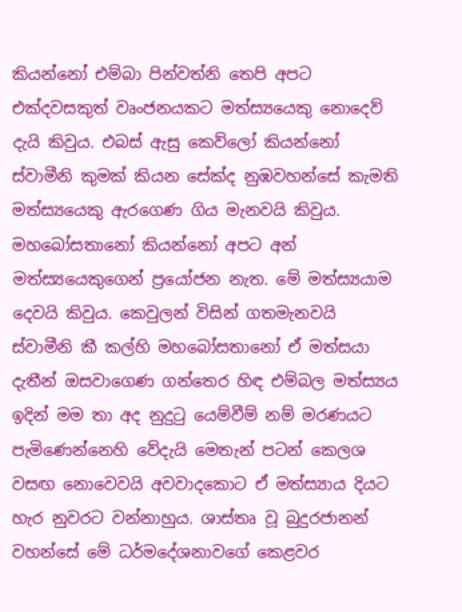කියන්නෝ එම්බා පින්වත්නි තෙපි අපට එක්දවසකුත් වෘංජනයකට මත්ස්‍යයෙකු නොදෙව් දැයි කිවුය. එබස් ඇසු කෙව්ලෝ කියන්නෝ ස්වාමීනි කුමක් කියන සේක්ද නුඹවහන්සේ කැමති මත්ස්‍යයෙකු ඇරගෙණ ගිය මැනවයි කිවුය. මහබෝසතානෝ කියන්නෝ අපට අන් මත්ස්‍යයෙකුගෙන් ප්‍රයෝජන නැත. මේ මත්ස්‍යයාම දෙවයි කිවුය. කෙවුලන් විසින් ගතමැනවයි ස්වාමීනි කී කල්හි මහබෝසතානෝ ඒ මත්සයා දැතීන් ඔසවාගෙණ ගන්තෙර හිඳ එම්බල මත්ස්‍යය ඉදින් මම තා අද නුදුටු යෙම්වීම් නම් මරණයට පැමිණෙන්නෙහි වේදැයි මෙතැන් පටන් කෙලශ වසඟ නොවෙවයි අවවාදකොට ඒ මත්ස්‍යාය දියට හැර නුවරට වන්නාහුය. ශාස්තෘ වූ බුදුරජානන් වහන්සේ මේ ධර්මදේශනාවගේ කෙළවර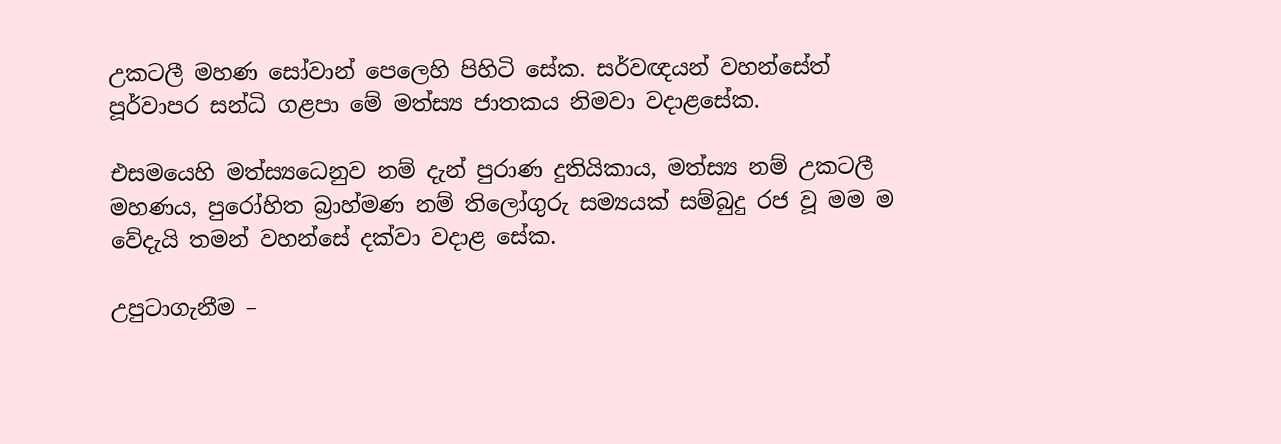උකටලී මහණ සෝවාන් පෙලෙහි පිහිටි සේක. සර්වඥයන් වහන්සේත් පූර්වාපර සන්ධි ගළපා මේ මත්ස්‍ය ජාතකය නිමවා වදාළසේක.

එසමයෙහි මත්ස්‍යධෙනුව නම් දැන් පුරාණ දුතියිකාය, මත්ස්‍ය නම් උකටලී මහණය, පුරෝහිත බ්‍රාහ්මණ නම් තිලෝගුරු සම්‍යයක් සම්බුදු රජ වූ මම ම වේදැයි තමන් වහන්සේ දක්වා වදාළ සේක.

උපුටාගැනීම –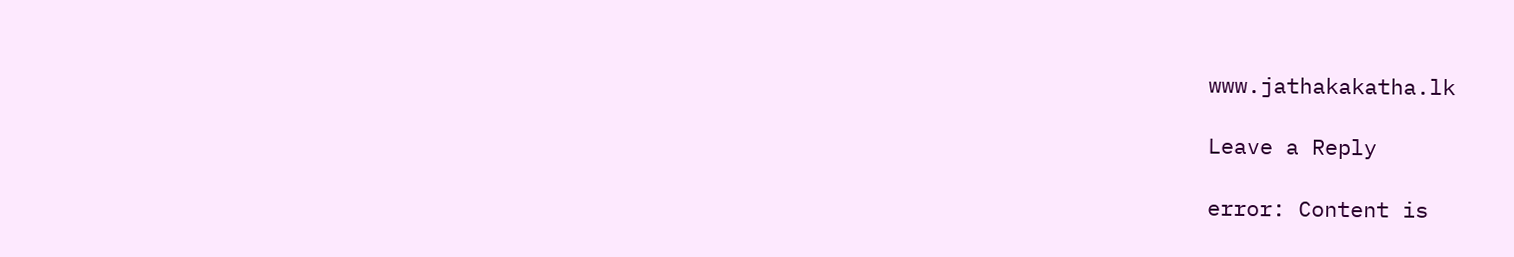www.jathakakatha.lk

Leave a Reply

error: Content is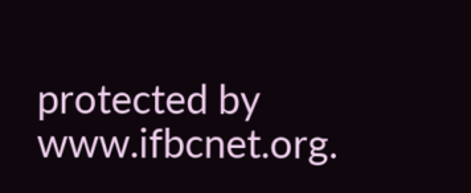protected by www.ifbcnet.org.